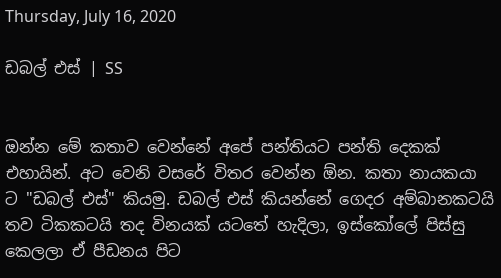Thursday, July 16, 2020

ඩබල් එස් | SS


ඔන්න මේ කතාව වෙන්නේ අපේ පන්තියට පන්ති දෙකක් එහායින්. අට වෙනි වසරේ විතර වෙන්න ඕන. කතා නායකයා ට "ඩබල් එස්" කියමු. ඩබල් එස් කියන්නේ ගෙදර අම්බානකටයි තව ටිකකටයි තද විනයක් යටතේ හැදිලා, ඉස්කෝලේ පිස්සු කෙලලා ඒ පීඩනය පිට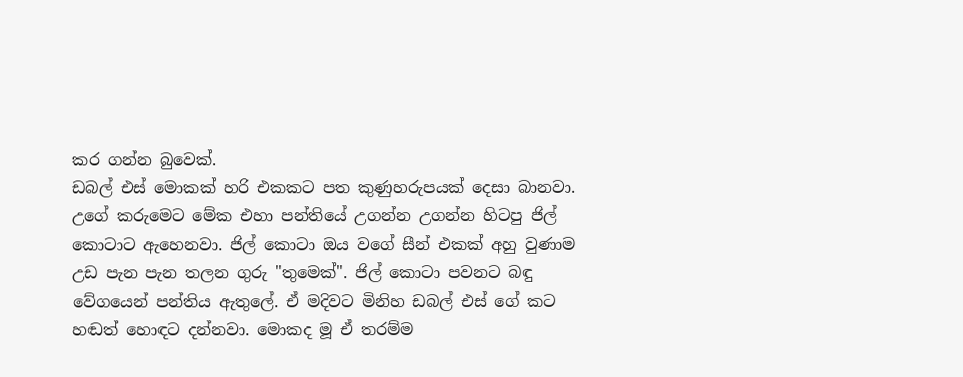කර ගන්න බුවෙක්.
ඩබල් එස් මොකක් හරි එකකට පත කුණුහරුපයක් දෙසා බානවා. උගේ කරුමෙට මේක එහා පන්තියේ උගන්න උගන්න හිටපු ජිල් කොටාට ඇහෙනවා. ජිල් කොටා ඔය වගේ සීන් එකක් අහු වුණාම උඩ පැන පැන තලන ගුරු "තුමෙක්". ජිල් කොටා පවනට බඳු වේගයෙන් පන්තිය ඇතුලේ. ඒ මදිවට මිනිහ ඩබල් එස් ගේ කට හඬත් හොඳට දන්නවා. මොකද මූ ඒ තරම්ම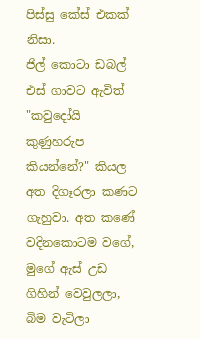පිස්සු කේස් එකක් නිසා.
ජිල් කොටා ඩබල් එස් ගාවට ඇවිත් "කවුදෝයි කුණුහරුප කියන්නේ?" කියල අත දිගෑරලා කණට ගැහුවා. අත කණේ වදිනකොටම වගේ, මුගේ ඇස් උඩ ගිහින් වෙවුලලා, බිම වැටිලා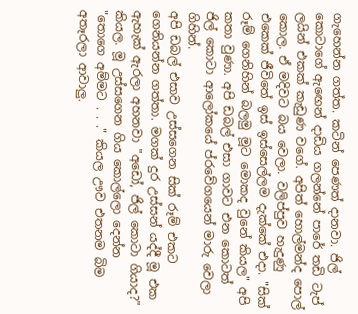ගැහෙන්න ගත්ත. කටින් පෙණත් දානවා. ජිල් කොටාගේ ඇඟෙන් දාඩිය ගලන්නේ පාරේ තඩි ටැප් ලයින් එකක් කැඩුණ වගේ. අපිත් හොල්මන්ද පොල් කොල. ඒ මදිවට බය වෙලා. වලිප්පුව හැදුණු එකෙක් ජීවිතේ ඉස් ඉස්සෙල්ලම දැක්කේ එදා. "සික් රූම් ගෙනිහින් බලමු මූට මොකද වුනේ කියල" අපි කතා වුණා. අපි ඩබල් එසා ගාවට එන කොටත් ජිල් කොටා ආලෝකයේ ප්රවේගයෙන් මාරු වෙලා ගිහින්.
අපි ඩබල් එසාව උස්සගෙන සික් රූම් එකට ගෙනියන්න ගත්තා. මගක් දුර උස්සන් යද්දී මූ එක ඇහැක් ඇරලා අහනවා "අඩෝ, ජිල් කොටා ගියාද?" කියල. මූ උස්සගෙන ගිය කොල්ලො දෙන්න "තොගෙ අම්මට . . ." කියල ඌව එතනම බිම අතෑරලා ආවාලු.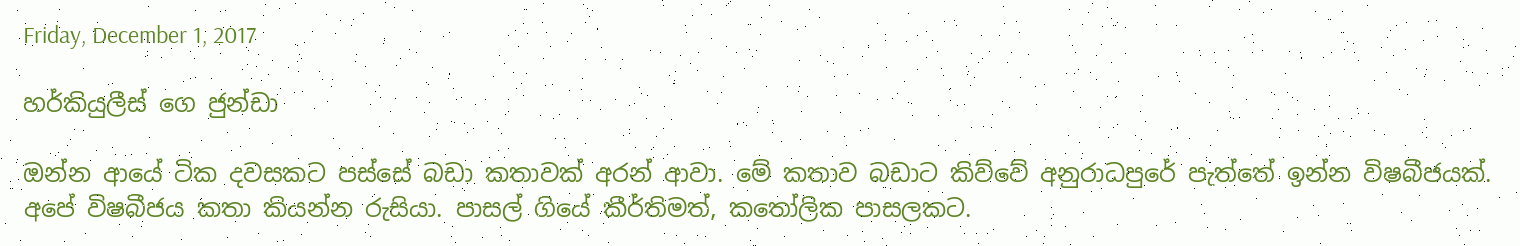Friday, December 1, 2017

හර්කියුලීස් ගෙ ජුන්ඩා

ඔන්න ආයේ ටික දවසකට පස්සේ බඩා කතාවක් අරන් ආවා. මේ කතාව බඩාට කිව්වේ අනුරාධපුරේ පැත්තේ ඉන්න විෂබීජයක්. අපේ විෂබීජය කතා කියන්න රුසියා. පාසල් ගියේ කීර්තිමත්, කතෝලික පාසලකට.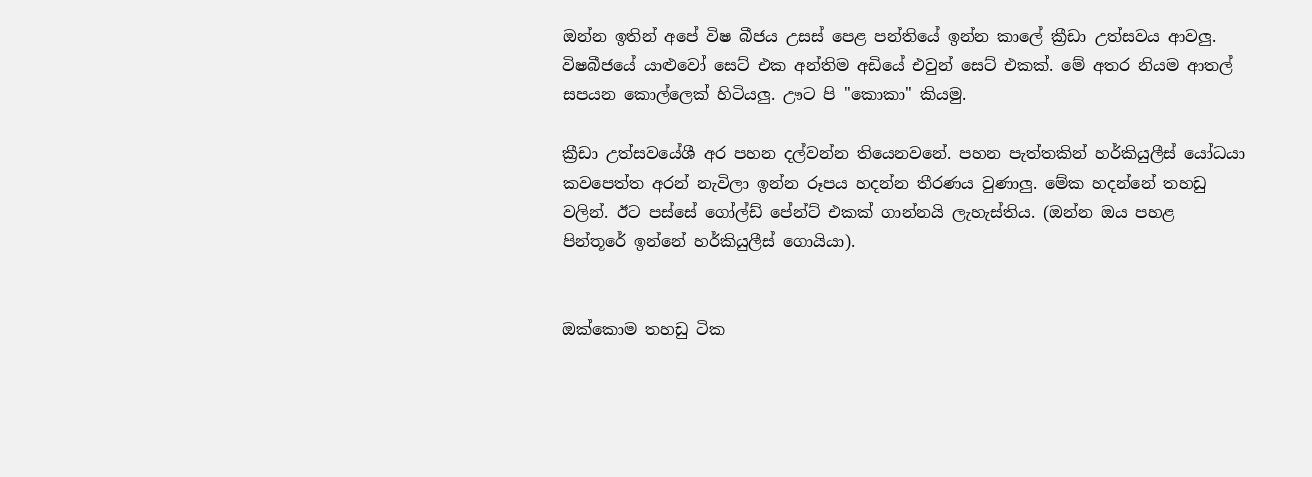ඔන්න ඉතින් අපේ විෂ බීජය උසස් පෙළ පන්තියේ ඉන්න කාලේ ක්‍රීඩා උත්සවය ආවලු. විෂබීජයේ යාළුවෝ සෙට් එක අන්තිම අඩියේ එවුන් සෙට් එකක්. මේ අතර නියම ආතල් සපයන කොල්ලෙක් හිටියලු. ඌට පි "කොකා" කියමු.

ක්‍රීඩා උත්සවයේශී අර පහන දල්වන්න තියෙනවනේ. පහන පැත්තකින් හර්කියුලීස් යෝධයා කවපෙත්ත අරන් නැවිලා ඉන්න රූපය හදන්න තීරණය වුණාලු. මේක හදන්නේ තහඩු වලින්. ඊට පස්සේ ගෝල්ඩ් පේන්ට් එකක් ගාන්නයි ලැහැස්තිය. (ඔන්න ඔය පහළ පින්තූරේ ඉන්නේ හර්කියුලීස් ගොයියා).


ඔක්කොම තහඩු ටික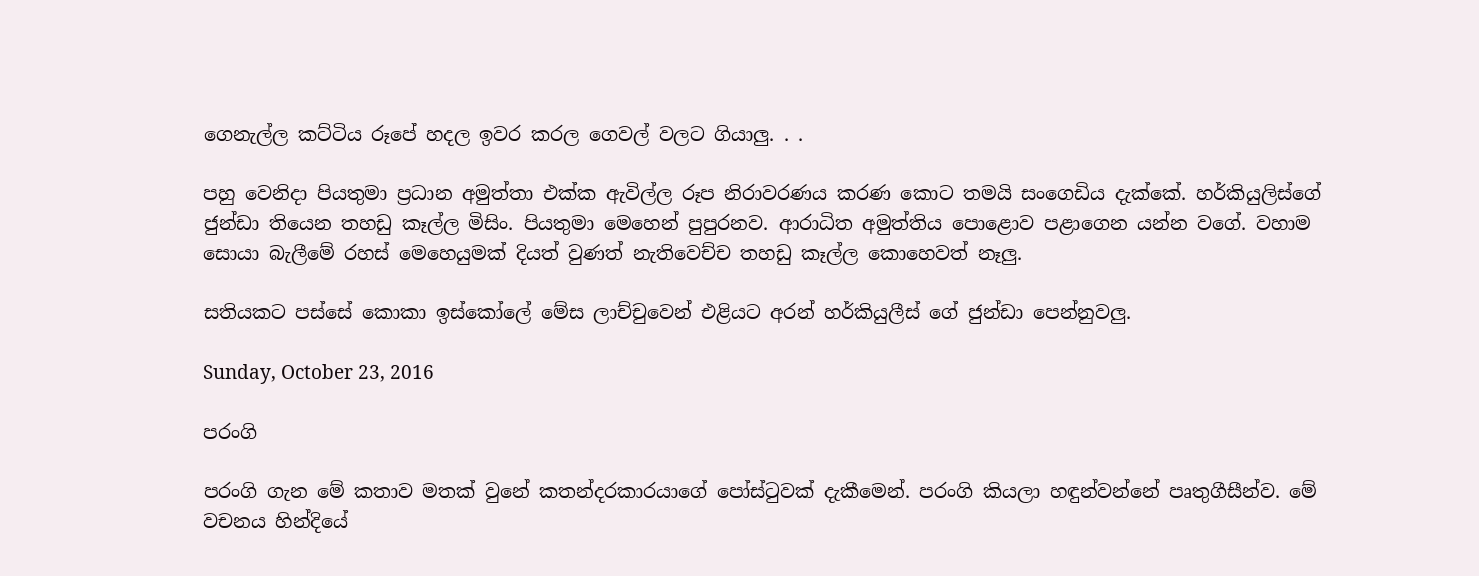ගෙනැල්ල කට්ටිය රූපේ හදල ඉවර කරල ගෙවල් වලට ගියාලු. . .

පහු වෙනිදා පියතුමා ප්‍රධාන අමුත්තා එක්ක ඇවිල්ල රූප නිරාවරණය කරණ කොට තමයි සංගෙඩිය දැක්කේ. හර්කියුලිස්ගේ ජුන්ඩා තියෙන තහඩු කෑල්ල මිසිං. පියතුමා මෙහෙන් පුපුරනව. ආරාධිත අමුත්තිය පොළොව පළාගෙන යන්න වගේ. වහාම සොයා බැලීමේ රහස් මෙහෙයුමක් දියත් වුණත් නැතිවෙච්ච තහඩු කෑල්ල කොහෙවත් නෑලු.

සතියකට පස්සේ කොකා ඉස්කෝලේ මේස ලාච්චුවෙන් එළියට අරන් හර්කියුලීස් ගේ ජුන්ඩා පෙන්නුවලු.

Sunday, October 23, 2016

පරංගි

පරංගි ගැන මේ කතාව මතක් වුනේ කතන්දරකාරයාගේ පෝස්ටුවක් දැකීමෙන්. පරංගි කියලා හඳුන්වන්නේ පෘතුගීසීන්ව. මේ වචනය හින්දියේ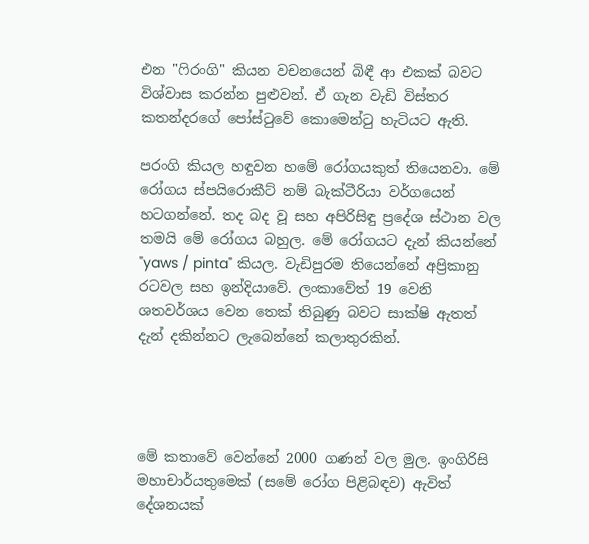එන "ෆිරංගි" කියන වචනයෙන් බිඳී ආ එකක් බවට විශ්වාස කරන්න පුළුවන්. ඒ ගැන වැඩි විස්තර කතන්දරගේ පෝස්ටුවේ කොමෙන්ටු හැටියට ඇති.

පරංගි කියල හඳුවන හමේ රෝගයකුත් තියෙනවා. මේ රෝගය ස්පයිරොකීට් නම් බැක්ටීරියා වර්ගයෙන් හටගන්නේ. තද බද වූ සහ අපිරිසිඳු ප්‍රදේශ ස්ථාන වල තමයි මේ රෝගය බහුල. මේ රෝගයට දැන් කියන්නේ "yaws / pinta" කියල. වැඩිපුරම තියෙන්නේ අප්‍රිකානු රටවල සහ ඉන්දියාවේ. ලංකාවේත් 19 වෙනි ශතවර්ශය වෙන තෙක් තිබුණු බවට සාක්ෂි ඇතත් දැන් දකින්නට ලැබෙන්නේ කලාතුරකින්.




මේ කතාවේ වෙන්නේ 2000 ගණන් වල මුල. ඉංගිරිසි මහාචාර්යතුමෙක් (සමේ රෝග පිළිබඳව) ඇවිත් දේශනයක්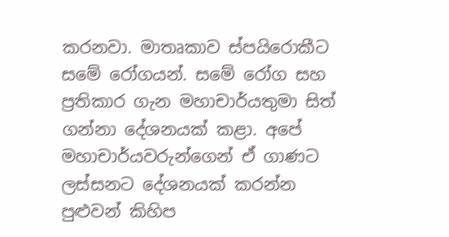කරනවා. මාතෘකාව ස්පයිරොකීට සමේ රෝගයන්. සමේ රෝග සහ ප්‍රතිකාර ගැන මහාචාර්යතුමා සිත් ගන්නා දේශනයක් කළා. අපේ මහාචාර්යවරුන්ගෙන් ඒ ගාණට ලස්සනට දේශනයක් කරන්න පුළුවන් කිහිප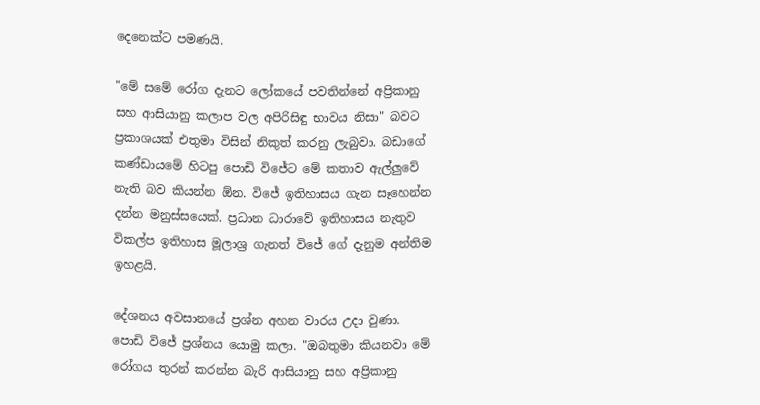දෙනෙක්ට පමණයි.

"මේ සමේ රෝග දැනට ලෝකයේ පවතින්නේ අප්‍රිකානු සහ ආසියානු කලාප වල අපිරිසිඳු භාවය නිසා" බවට ප්‍රකාශයක් එතුමා විසින් නිකුත් කරනු ලැබුවා. බඩාගේ කණ්ඩායමේ හිටපු පොඩි විජේට මේ කතාව ඇල්ලුවේ නැති බව කියන්න ඕන. විජේ ඉතිහාසය ගැන සෑහෙන්න දන්න මනුස්සයෙක්. ප්‍රධාන ධාරාවේ ඉතිහාසය නැතුව විකල්ප ඉතිහාස මූලාශ්‍ර ගැනත් විජේ ගේ දැනුම අන්තිම ඉහළයි.

දේශනය අවසානයේ ප්‍රශ්න අහන වාරය උදා වුණා. පොඩි විජේ ප්‍රශ්නය යොමු කලා. "ඔබතුමා කියනවා මේ රෝගය තුරන් කරන්න බැරි ආසියානු සහ අප්‍රිකානු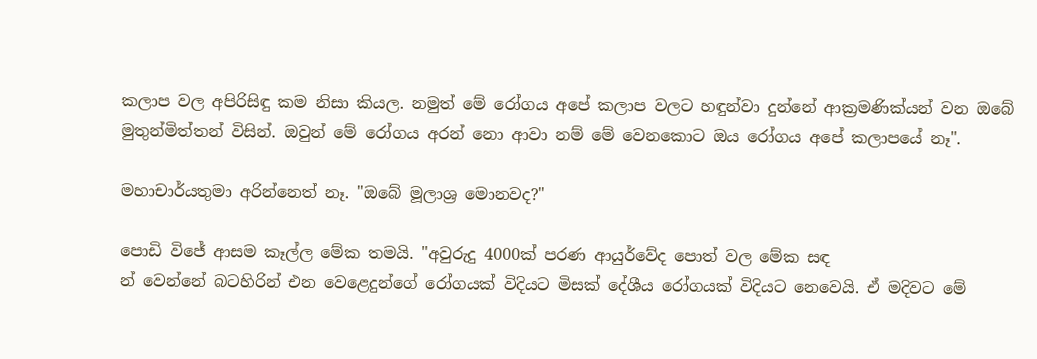කලාප වල අපිරිසිඳු කම නිසා කියල. නමුත් මේ රෝගය අපේ කලාප වලට හඳුන්වා දුන්නේ ආක්‍රමණික්යන් වන ඔබේ මුතුන්මිත්තන් විසින්. ඔවුන් මේ රෝගය අරන් නො ආවා නම් මේ වෙනකොට ඔය රෝගය අපේ කලාපයේ නෑ".

මහාචාර්යතුමා අරින්නෙත් නෑ. "ඔබේ මූලාශ්‍ර මොනවද?"

පොඩි විජේ ආසම කෑල්ල මේක තමයි. "අවුරුදු 4000ක් පරණ ආයුර්වේද පොත් වල මේක සඳ
න් වෙන්නේ බටහිරින් එන වෙළෙදුන්ගේ රෝගයක් විදියට මිසක් දේශීය රෝගයක් විදියට නෙවෙයි. ඒ මදිවට මේ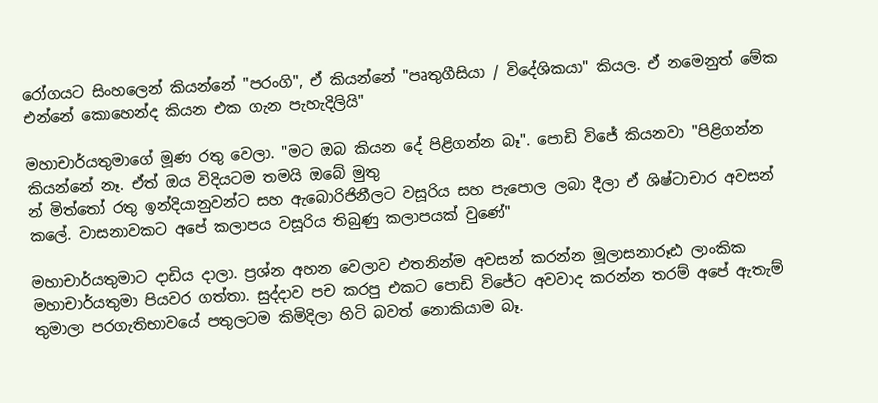රෝගයට සිංහලෙන් කියන්නේ "පරංගි", ඒ කියන්නේ "පෘතුගීසියා / විදේශිකයා" කියල. ඒ නමෙනුත් මේක එන්නේ කොහෙන්ද කියන එක ගැන පැහැදිලියි"

මහාචාර්යතුමාගේ මූණ රතු වෙලා. "මට ඔබ කියන දේ පිළිගන්න බෑ". පොඩි විජේ කියනවා "පිළිගන්න කියන්නේ නෑ. ඒත් ඔය විදියටම තමයි ඔබේ මුතු
න් මිත්තෝ රතු ඉන්දියානුවන්ට සහ ඇබොරිජිනීලට වසූරිය සහ පැපොල ලබා දීලා ඒ ශිෂ්ටාචාර අවසන් කලේ. වාසනාවකට අපේ කලාපය වසූරිය තිබුණු කලාපයක් වුණේ"

මහාචාර්යතුමාට දාඩිය දාලා. ප්‍රශ්න අහන වෙලාව එතනින්ම අවසන් කරන්න මූලාසනාරූඪ ලාංකික මහාචාර්යතුමා පියවර ගත්තා. සුද්දාව පච කරපු එකට පොඩි විජේට අවවාද කරන්න තරම් අපේ ඇතැම් තුමාලා පරගැතිභාවයේ පතුලටම කිමිදිලා හිටි බවත් නොකියාම බෑ.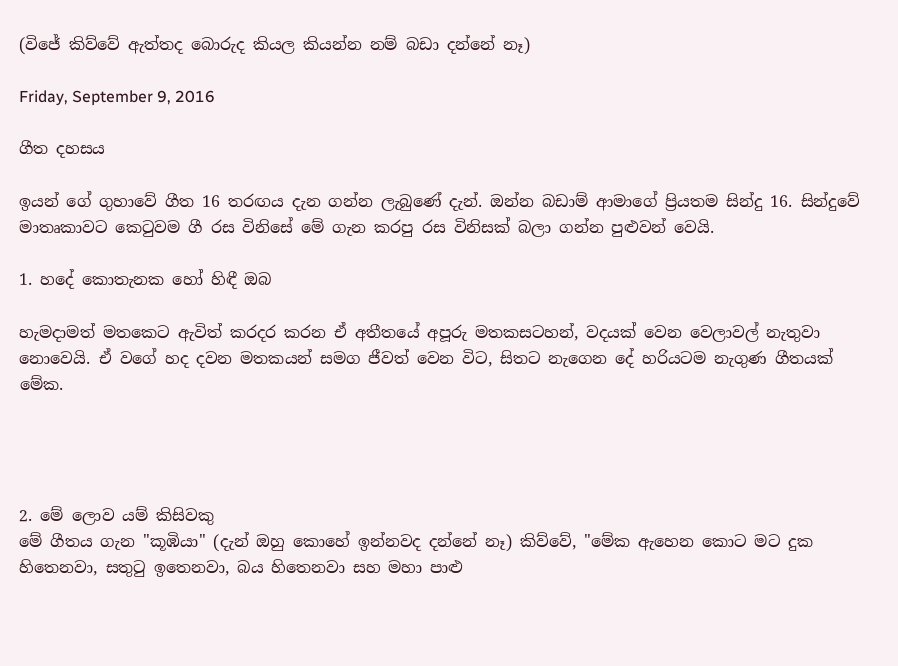(විජේ කිව්වේ ඇත්තද බොරුද කියල කියන්න නම් බඩා දන්නේ නෑ)

Friday, September 9, 2016

ගීත දහසය

ඉයන් ගේ ගුහාවේ ගීත 16 තරඟය දැන ගන්න ලැබුණේ දැන්. ඔන්න බඩාම් ආමාගේ ප්‍රියතම සින්දු 16. සින්දුවේ මාතෘකාවට කෙටුවම ගී රස විනිසේ මේ ගැන කරපු රස විනිසක් බලා ගන්න පුළුවන් වෙයි.

1. හදේ කොතැනක හෝ හිඳී ඔබ

හැමදාමත් මතකෙට ඇවිත් කරදර කරන ඒ අතීතයේ අපූරු මතකසටහන්, වදයක් වෙන වෙලාවල් නැතුවා නොවෙයි. ඒ වගේ හද දවන මතකයන් සමග ජීවත් වෙන විට, සිතට නැගෙන දේ හරියටම නැගුණ ගීතයක් මේක.




2. මේ ලොව යම් කිසිවකු
මේ ගීතය ගැන "කූඹියා" (දැන් ඔහු කොහේ ඉන්නවද දන්නේ නෑ) කිව්වේ, "මේක ඇහෙන කොට මට දුක හිතෙනවා, සතුටු ඉතෙනවා, බය හිතෙනවා සහ මහා පාළු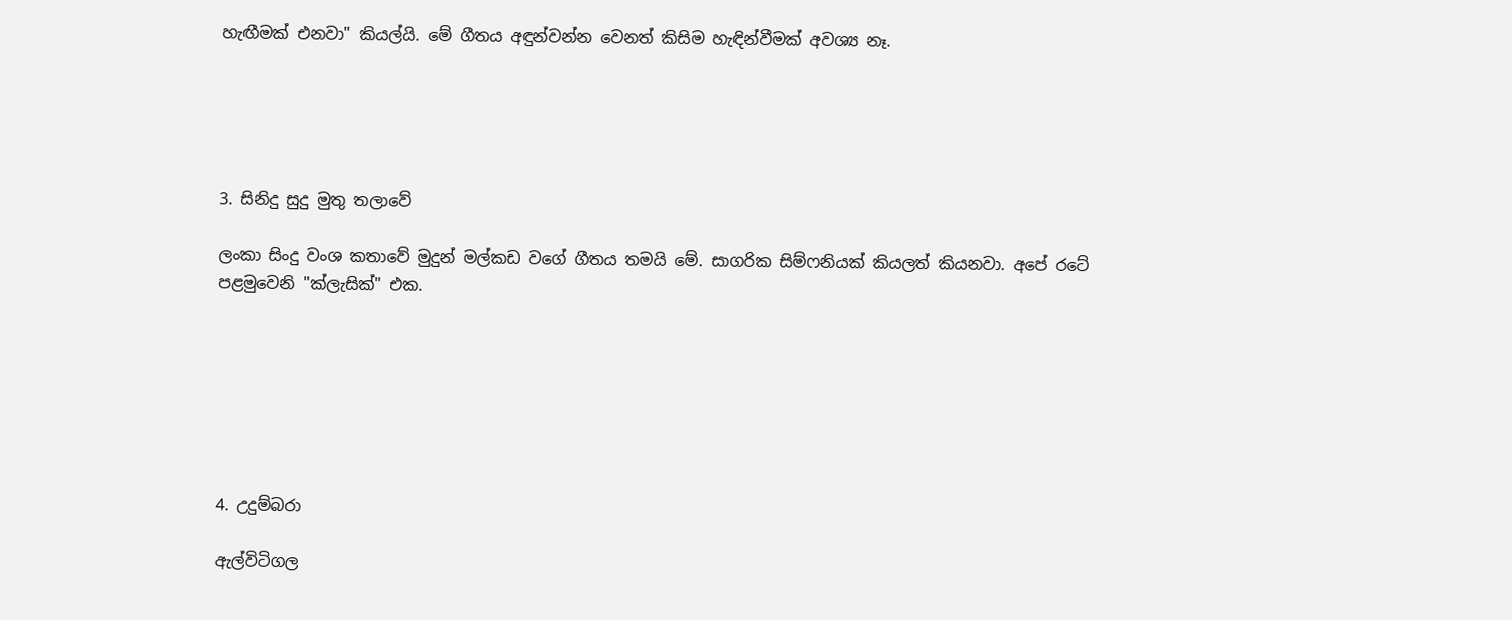හැඟීමක් එනවා" කියල්යි. මේ ගීතය අඳුන්වන්න වෙනත් කිසිම හැඳින්වීමක් අවශ්‍ය නෑ.





3. සිනිදු සුදු මුතු තලාවේ

ලංකා සිංදු වංශ කතාවේ මුදුන් මල්කඩ වගේ ගීතය තමයි මේ. සාගරික සිම්ෆනියක් කියලත් කියනවා. අපේ රටේ පළමුවෙනි "ක්ලැසික්" එක.







4. උදුම්බරා

ඇල්විටිගල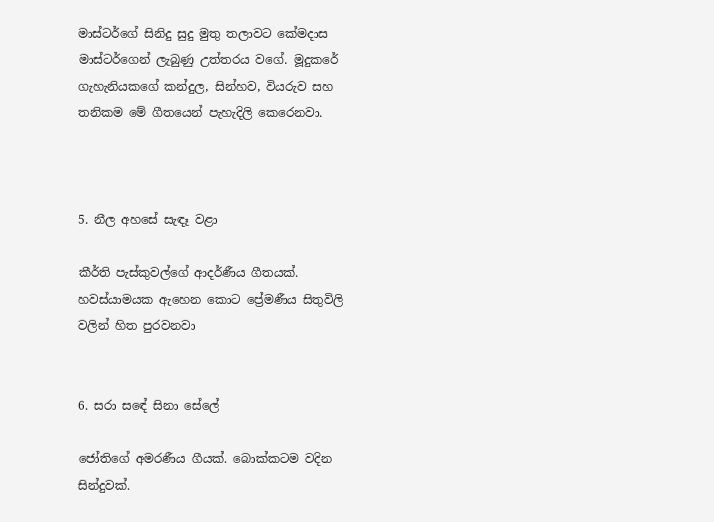මාස්ටර්ගේ සිනිදු සුදු මුතු තලාවට කේමදාස මාස්ටර්ගෙන් ලැබුණු උත්තරය වගේ. මූදුකරේ ගැහැනියකගේ කන්දුල, සින්හව, වියරුව සහ තනිකම මේ ගීතයෙන් පැහැදිලි කෙරෙනවා.



5. නීල අහසේ සැඳෑ වළා

කීර්ති පැස්කුවල්ගේ ආදර්ණීය ගීතයක්. හවස්යාමයක ඇහෙන කොට ප්‍රේමණීය සිතුවිලි වලින් හිත පුරවනවා


6. සරා සඳේ සිනා සේලේ

ජෝතිගේ අමරණීය ගීයක්. බොක්කටම වදින සින්දුවක්.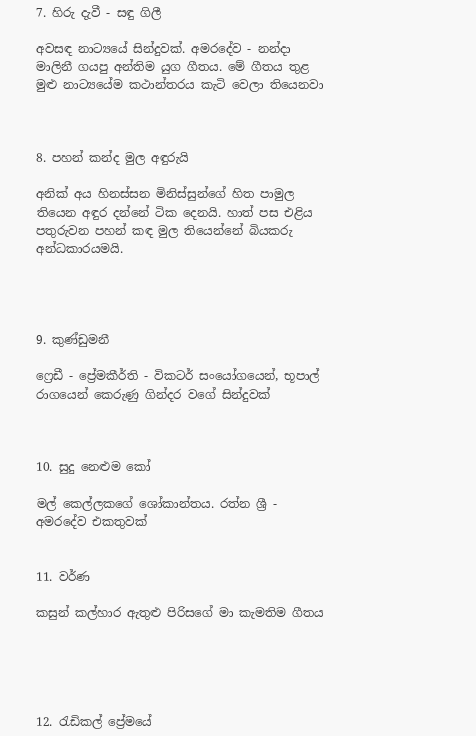7. හිරු දැවී - සඳු ගිලී

අවසඳ නාට්‍යයේ සින්දුවක්. අමරදේව - නන්දා මාලිනී ගයපු අන්තිම යුග ගීතය. මේ ගීතය තුළ මුළු නාට්‍යයේම කථාන්තරය කැටි වෙලා තියෙනවා



8. පහන් කන්ද මුල අඳුරුයි

අනික් අය හිනස්සන මිනිස්සුන්ගේ හිත පාමුල තියෙන අඳුර දන්නේ ටික දෙනයි. හාත් පස එළිය පතුරුවන පහන් කඳ මුල තියෙන්නේ බියකරු අන්ධකාරයමයි.




9. කුණ්ඩුමනී

ෆ්‍රෙඩී - ප්‍රේමකීර්ති - විකටර් සංයෝගයෙන්, භූපාල් රාගයෙන් කෙරුණු ගින්දර වගේ සින්දුවක්



10. සුදු නෙළුම කෝ

මල් කෙල්ලකගේ ශෝකාන්තය. රත්න ශ්‍රී -  අමරදේව එකතුවක්


11. වර්ණ

කසුන් කල්හාර ඇතුළු පිරිසගේ මා කැමතිම ගීතය





12. රැඩිකල් ප්‍රේමයේ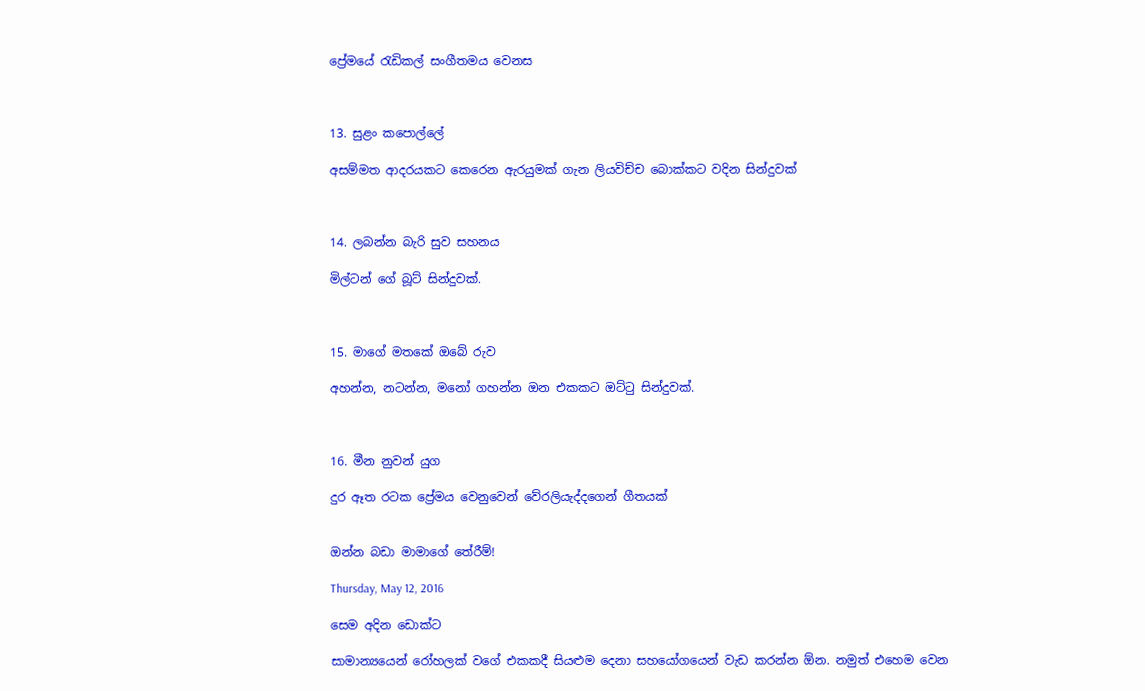ප්‍රේමයේ රැඩිකල් සංගීතමය වෙනස



13. සුළං කපොල්ලේ

අසම්මත ආදරයකට කෙරෙන ඇරයුමක් ගැන ලියවිච්ච බොක්කට වදින සින්දුවක්



14. ලබන්න බැරි සුව සහනය

මිල්ටන් ගේ බූට් සින්දුවක්.



15. මාගේ මතකේ ඔබේ රුව

අහන්න, නටන්න, මනෝ ගහන්න ඔන එකකට ඔට්ටු සින්දුවක්.



16. මීන නුවන් යුග

දුර ඈත රටක ප්‍රේමය වෙනුවෙන් වේරලියැද්දගෙන් ගීතයක්


ඔන්න බඩා මාමාගේ තේරීම්!

Thursday, May 12, 2016

සෙම අදින ඩොක්ට

සාමාන්‍යයෙන් රෝහලක් වගේ එකකදී සියළුම දෙනා සහයෝගයෙන් වැඩ කරන්න ඕන. නමුත් එහෙම වෙන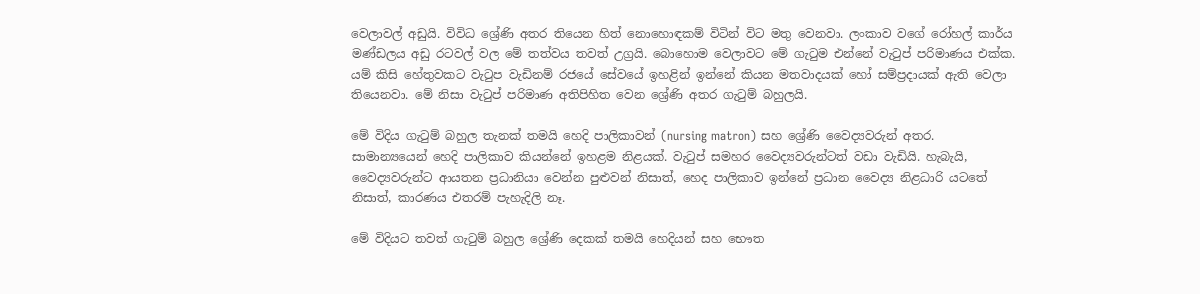වෙලාවල් අඩුයි. විවිධ ශ්‍රේණි අතර තියෙන හිත් නොහොඳකම් විටින් විට මතු වෙනවා. ලංකාව වගේ රෝහල් කාර්ය මණ්ඩලය අඩු රටවල් වල මේ තත්වය තවත් උග්‍රයි. බොහොම වෙලාවට මේ ගැටුම එන්නේ වැටුප් පරිමාණය එක්ක. යම් කිසි හේතුවකට වැටුප වැඩිනම් රජයේ සේවයේ ඉහළින් ඉන්නේ කියන මතවාදයක් හෝ සම්ප්‍රදායක් ඇති වෙලා තියෙනවා. මේ නිසා වැටුප් පරිමාණ අතිපිහිත වෙන ශ්‍රේණි අතර ගැටුම් බහුලයි.

මේ විදිය ගැටුම් බහුල තැනක් තමයි හෙදි පාලිකාවන් (nursing matron) සහ ශ්‍රේණි වෛද්‍යවරුන් අතර. සාමාන්‍යයෙන් හෙදි පාලිකාව කියන්නේ ඉහළම නිළයක්. වැටුප් සමහර වෛද්‍යවරුන්ටත් වඩා වැඩියි. හැබැයි, වෛද්‍යවරුන්ට ආයතන ප්‍රධානියා වෙන්න පුළුවන් නිසාත්, හෙද පාලිකාව ඉන්නේ ප්‍රධාන වෛද්‍ය නිළධාරි යටතේ නිසාත්, කාරණය එතරම් පැහැදිලි නෑ.

මේ විදියට තවත් ගැටුම් බහුල ශ්‍රේණි දෙකක් තමයි හෙදියන් සහ භෞත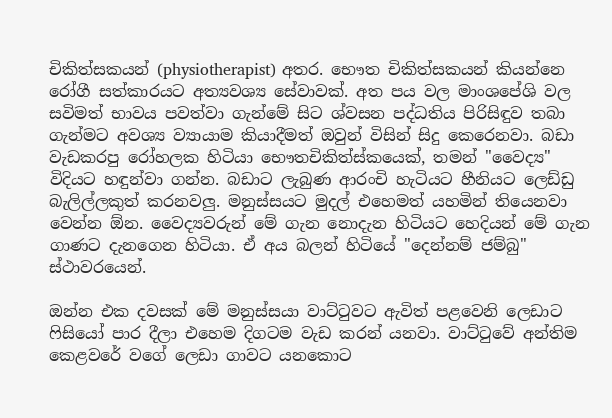චිකිත්සකයන් (physiotherapist) අතර. භෞත චිකිත්සකයන් කියන්නෙ රෝගී සත්කාරයට අත්‍යවශ්‍ය සේවාවක්. අත පය වල මාංශපේශි වල සවිමත් භාවය පවත්වා ගැන්මේ සිට ශ්වසන පද්ධතිය පිරිසිඳුව තබා ගැන්මට අවශ්‍ය ව්‍යායාම කියාදීමත් ඔවුන් විසින් සිදු කෙරෙනවා. බඩා වැඩකරපු රෝහලක හිටියා භෞතචිකිත්ස්කයෙක්, තමන් "වෛද්‍ය" විදියට හඳුන්වා ගන්න. බඩාට ලැබුණ ආරංචි හැටියට හීනියට ලෙඩ්ඩු බැලිල්ලකුත් කරනවලු. මනුස්සයට මුදල් එහෙමත් යහමින් තියෙනවා වෙන්න ඕන. වෛද්‍යවරුන් මේ ගැන නොදැන හිටියට හෙදියන් මේ ගැන ගාණට දැනගෙන හිටියා. ඒ අය බලන් හිටියේ "දෙන්නම් ජම්බු" ස්ථාවරයෙන්.

ඔන්න එක දවසක් මේ මනුස්සයා වාට්ටුවට ඇවිත් පළවෙනි ලෙඩාට ෆිසියෝ පාර දීලා එහෙම දිගටම වැඩ කරන් යනවා. වාට්ටුවේ අන්තිම කෙළවරේ වගේ ලෙඩා ගාවට යනකොට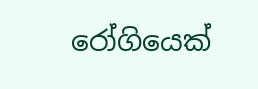රෝගියෙක්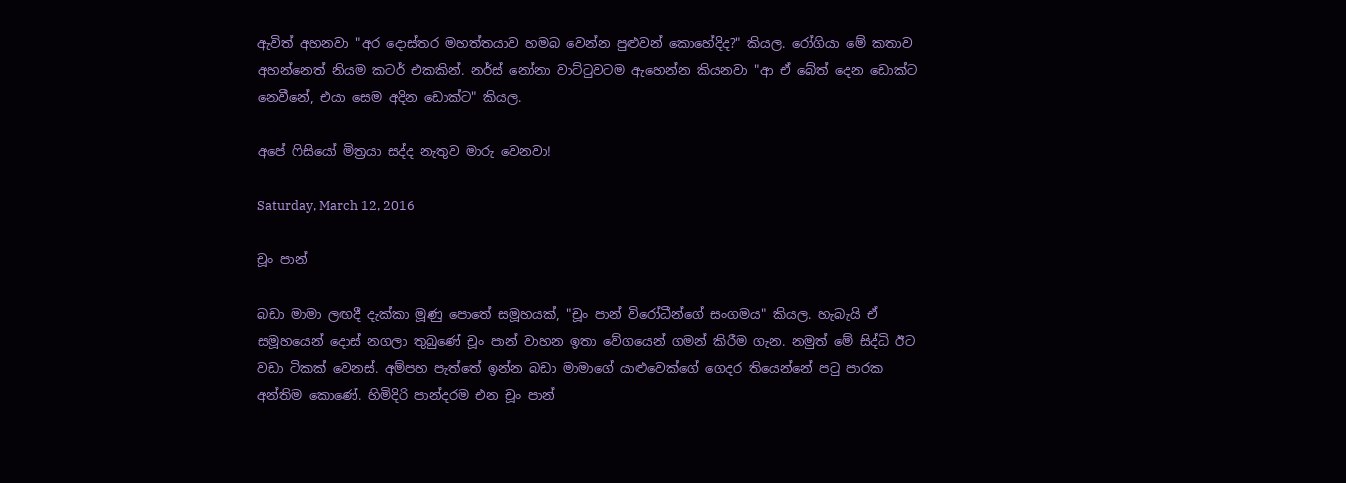ඇවිත් අහනවා "අර දොස්තර මහත්තයාව හමබ වෙන්න පුළුවන් කොහේදිද?" කියල. රෝගියා මේ කතාව අහන්නෙත් නියම කටර් එකකින්. නර්ස් නෝනා වාට්ටුවටම ඇහෙන්න කියනවා "ආ ඒ බේත් දෙන ඩොක්ට නෙවීනේ, එයා සෙම අදින ඩොක්ට" කියල.

අපේ ෆිසියෝ මිත්‍රයා සද්ද නැතුව මාරු වෙනවා!

Saturday, March 12, 2016

චූං පාන්

බඩා මාමා ලඟදී දැක්කා මූණු පොතේ සමූහයක්, "චූං පාන් විරෝධීන්ගේ සංගමය" කියල. හැබැයි ඒ සමූහයෙන් දොස් නගලා තුබුණේ චූං පාන් වාහන ඉතා වේගයෙන් ගමන් කිරීම ගැන. නමුත් මේ සිද්ධි ඊට වඩා ටිකක් වෙනස්. අම්පහ පැත්තේ ඉන්න බඩා මාමාගේ යාළුවෙක්ගේ ගෙදර තියෙන්නේ පටු පාරක අන්තිම කොණේ. හිමිදිරි පාන්දරම එන චූං පාන්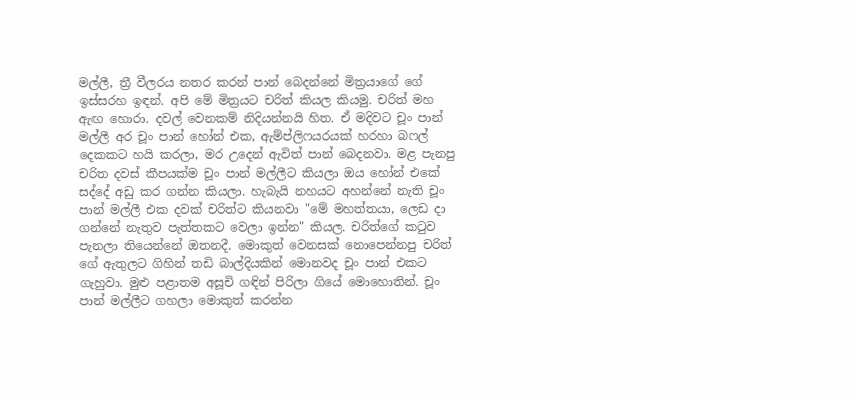මල්ලී, ත්‍රී වීලරය නතර කරන් පාන් බෙදන්නේ මිත්‍රයාගේ ගේ ඉස්සරහ ඉඳන්. අපි මේ මිත්‍රයට චරිත් කියල කියමු. චරිත් මහ ඇඟ හොරා. දවල් වෙනකම් නිදියන්නයි හිත. ඒ මදිවට චූං පාන් මල්ලී අර චූං පාන් හෝන් එක, ඇම්ප්ලිෆයරයක් හරහා බෆල් දෙකකට හයි කරලා, මර උදෙන් ඇවිත් පාන් බෙදනවා. මළ පැනපු චරිත දවස් කීපයක්ම චූං පාන් මල්ලීට කියලා ඔය හෝන් එකේ සද්දේ අඩු කර ගන්න කියලා. හැබැයි නහයට අහන්නේ නැති චූං පාන් මල්ලී එක දවක් චරිත්ට කියනවා "මේ මහත්තයා, ලෙඩ දා ගන්නේ නැතුව පැත්තකට වෙලා ඉන්න" කියල. චරිත්ගේ කටුව පැනලා තියෙන්නේ ඔතනදී. මොකුත් වෙනසක් නොපෙන්නපු චරිත් ගේ ඇතුලට ගිහින් තඩි බාල්දියකින් මොනවද චූං පාන් එකට ගැහුවා. මුළු පළාතම අසූචි ගඳින් පිරිලා ගියේ මොහොතින්. චූං පාන් මල්ලීට ගහලා මොකුත් කරන්න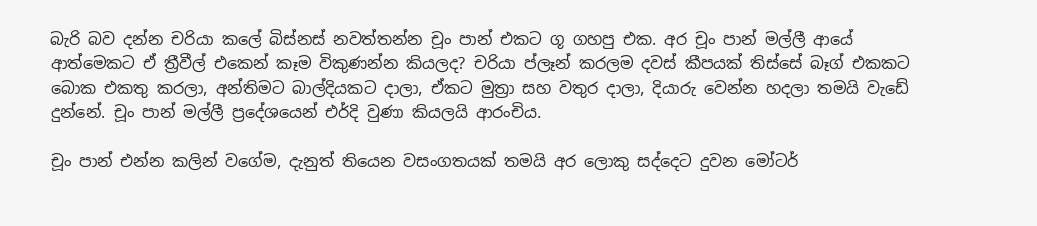බැරි බව දන්න චරියා කලේ බිස්නස් නවත්තන්න චූං පාන් එකට ගූ ගහපු එක. අර චූං පාන් මල්ලී ආයේ ආත්මෙකට ඒ ත්‍රීවීල් එකෙන් කෑම විකුණන්න කියලද? චරියා ප්ලෑන් කරලම දවස් කීපයක් තිස්සේ බෑග් එකකට බොක එකතු කරලා, අන්තිමට බාල්දියකට දාලා, ඒකට මුත්‍රා සහ වතුර දාලා, දියාරු වෙන්න හදලා තමයි වැඩේ දුන්නේ. චූං පාන් මල්ලී ප්‍රදේශයෙන් එර්දි වුණා කියලයි ආරංචිය.

චූං පාන් එන්න කලින් වගේම, දැනුත් තියෙන වසංගතයක් තමයි අර ලොකු සද්දෙට දුවන මෝටර්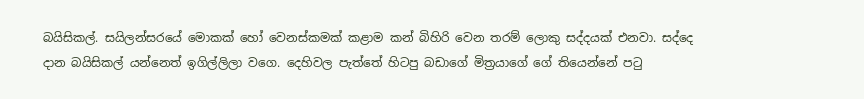බයිසිකල්. සයිලන්සරයේ මොකක් හෝ වෙනස්කමක් කළාම කන් බිහිරි වෙන තරම් ලොකු සද්දයක් එනවා. සද්දෙ දාන බයිසිකල් යන්නෙත් ඉගිල්ලිලා වගෙ. දෙහිවල පැත්තේ හිටපු බඩාගේ මිත්‍රයාගේ ගේ තියෙන්නේ පටු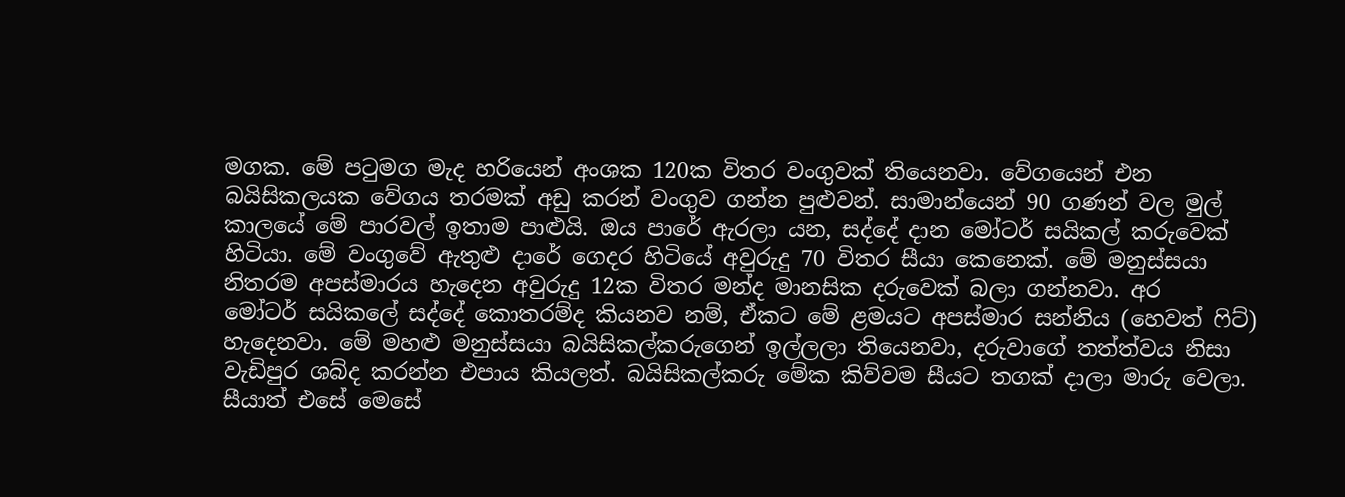මගක. මේ පටුමග මැද හරියෙන් අංශක 120ක විතර වංගුවක් තියෙනවා. වේගයෙන් එන බයිසිකලයක වේගය තරමක් අඩු කරන් වංගුව ගන්න පුළුවන්. සාමාන්යෙන් 90 ගණන් වල මුල් කාලයේ මේ පාරවල් ඉතාම පාළුයි. ඔය පාරේ ඇරලා යන, සද්දේ දාන මෝටර් සයිකල් කරුවෙක් හිටියා. මේ වංගුවේ ඇතුළු දාරේ ගෙදර හිටියේ අවුරුදු 70 විතර සීයා කෙනෙක්. මේ මනුස්සයා නිතරම අපස්මාරය හැදෙන අවුරුදු 12ක විතර මන්ද මානසික දරුවෙක් බලා ගන්නවා. අර
මෝටර් සයිකලේ සද්දේ කොතරම්ද කියනව නම්, ඒකට මේ ළමයට අපස්මාර සන්නිය (හෙවත් ෆිට්) හැදෙනවා. මේ මහළු මනුස්සයා බයිසිකල්කරුගෙන් ඉල්ලලා තියෙනවා, දරුවාගේ තත්ත්වය නිසා වැඩිපුර ශබ්ද කරන්න එපාය කියලත්. බයිසිකල්කරු මේක කිව්වම සීයට තගක් දාලා මාරු වෙලා. සීයාත් එසේ මෙසේ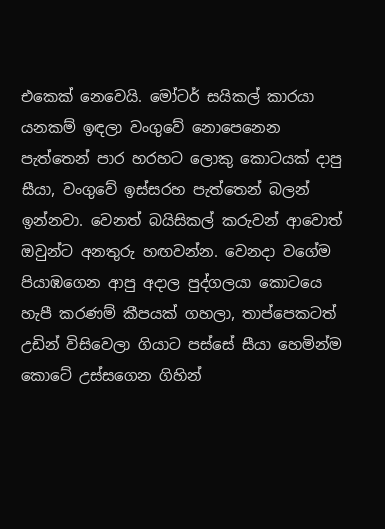එකෙක් නෙවෙයි. මෝටර් සයිකල් කාරයා යනකම් ඉඳලා වංගුවේ නොපෙනෙන පැත්තෙන් පාර හරහට ලොකු කොටයක් දාපු සීයා, වංගුවේ ඉස්සරහ පැත්තෙන් බලන් ඉන්නවා. වෙනත් බයිසිකල් කරුවන් ආවොත් ඔවුන්ට අනතුරු හඟවන්න. වෙනදා වගේම පියාඹගෙන ආපු අදාල පුද්ගලයා කොටයෙ හැපී කරණම් කීපයක් ගහලා, තාප්පෙකටත් උඩින් විසිවෙලා ගියාට පස්සේ සීයා හෙමින්ම කොටේ උස්සගෙන ගිහින්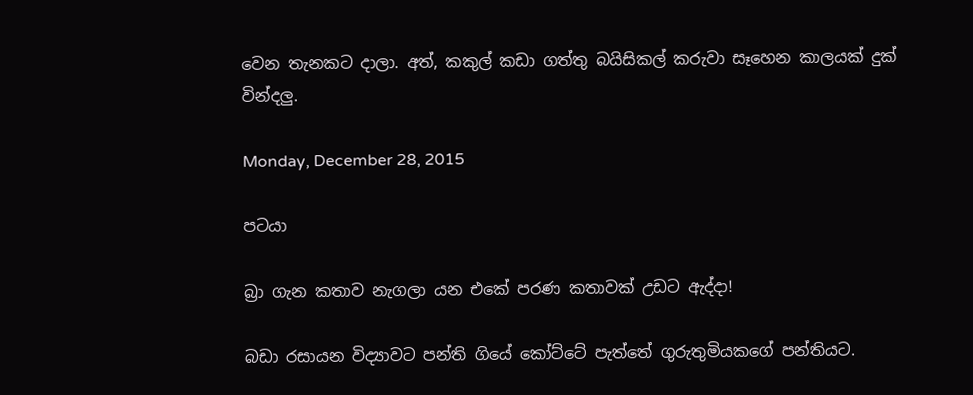වෙන තැනකට දාලා. අත්, කකුල් කඩා ගත්තු බයිසිකල් කරුවා සෑහෙන කාලයක් දුක් වින්දලු.

Monday, December 28, 2015

පටයා

බ්‍රා ගැන කතාව නැගලා යන එකේ පරණ කතාවක් උඩට ඇද්දා!

බඩා රසායන විද්‍යාවට පන්ති ගියේ කෝට්ටේ පැත්තේ ගුරුතුමියකගේ පන්තියට.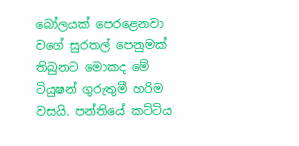බෝලයක් පෙරළෙනවා වගේ සුරතල් පෙනුමක් තිබුනට මොකද මේ ටියුෂන් ගුරුතුමී හරිම වසයි. පන්තියේ කට්ටිය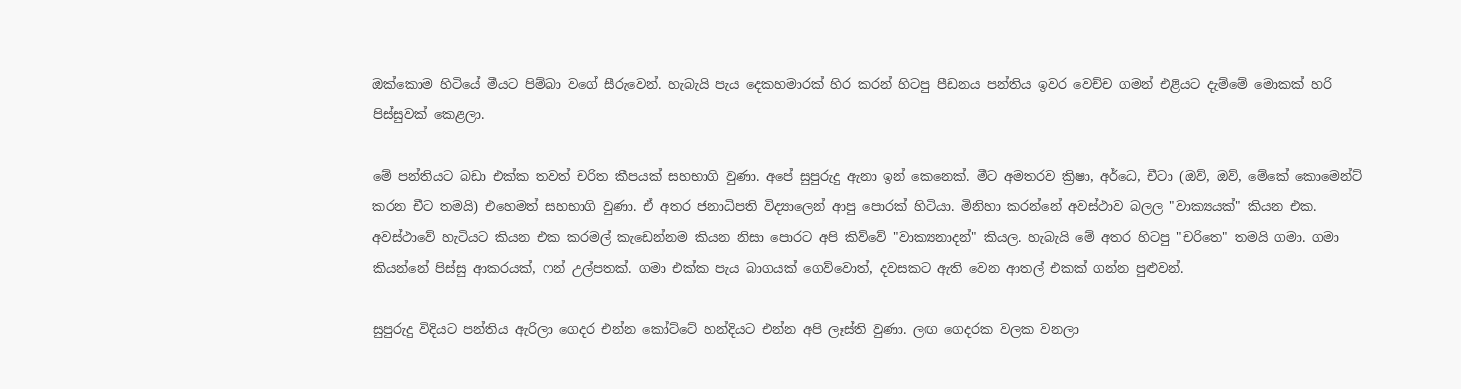ඔක්කොම හිටියේ මීයට පිම්බා වගේ සීරුවෙන්. හැබැයි පැය දෙකහමාරක් හිර කරන් හිටපු පීඩනය පන්තිය ඉවර වෙච්ච ගමන් එළියට දැම්මේ මොකක් හරි පිස්සුවක් කෙළලා.

මේ පන්තියට බඩා එක්ක තවත් චරිත කීපයක් සහභාගි වුණා. අපේ සුපුරුදු ඇනා ඉන් කෙනෙක්. මීට අමතරව ක්‍රිෂා, අර්ධෙ, චීටා (ඔව්, ඔව්, මේකේ කොමෙන්ට් කරන චීට තමයි) එහෙමත් සහභාගි වුණා. ඒ අතර ජනාධිපති විද්‍යාලෙන් ආපු පොරක් හිටියා. මිනිහා කරන්නේ අවස්ථාව බලල "වාක්‍යයක්" කියන එක. අවස්ථාවේ හැටියට කියන එක කරමල් කැඩෙන්නම කියන නිසා පොරට අපි කිව්වේ "වාක්‍යනාදන්" කියල. හැබැයි මේ අතර හිටපු "චරිතෙ" තමයි ගමා. ගමා කියන්නේ පිස්සු ආකරයක්, ෆන් උල්පතක්. ගමා එක්ක පැය බාගයක් ගෙව්වොත්, දවසකට ඇති වෙන ආතල් එකක් ගන්න පුළුවන්.

සුපුරුදු විදියට පන්තිය ඇරිලා ගෙදර එන්න කෝට්ටේ හන්දියට එන්න අපි ලෑස්ති වුණා. ලඟ ගෙදරක වලක වනලා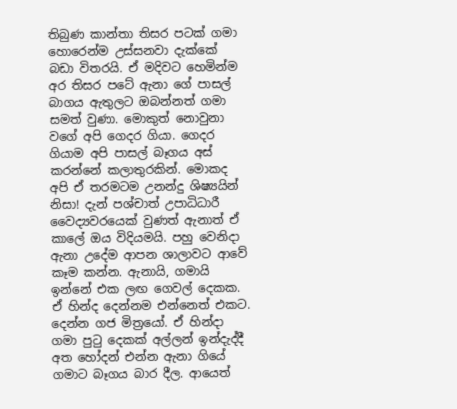තිබුණ කාන්තා තිසර පටක් ගමා හොරෙන්ම උස්සනවා දැක්කේ බඩා විතරයි. ඒ මදිවට හෙමින්ම අර තිසර පටේ ඇනා ගේ පාසල් බාගය ඇතුලට ඔබන්නත් ගමා සමත් වුණා. මොකුත් නොවුනා වගේ අපි ගෙදර ගියා. ගෙදර ගියාම අපි පාසල් බෑගය අස් කරන්නේ කලාතුරකින්. මොකද අපි ඒ තරමටම උනන්දු ශිෂ්‍යයින් නිසා! දැන් පශ්චාත් උපාධිධාරී වෛද්‍යවරයෙක් වුණත් ඇනාත් ඒ කාලේ ඔය විදියමයි. පහු වෙනිදා ඇනා උදේම ආපන ශාලාවට ආවේ කෑම කන්න. ඇනායි, ගමායි ඉන්නේ එක ලඟ ගෙවල් දෙකක. ඒ හින්ද දෙන්නම එන්නෙත් එකට. දෙන්න ගජ මිත්‍රයෝ. ඒ හින්දා ගමා පුටු දෙකක් අල්ලන් ඉන්දැද්දී අත හෝදන් එන්න ඇනා ගියේ ගමාට බෑගය බාර දීල. ආයෙත්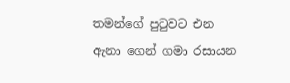තමන්ගේ පුටුවට එන ඇනා ගෙන් ගමා රසායන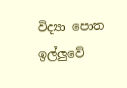විද්‍යා පොත ඉල්ලුවේ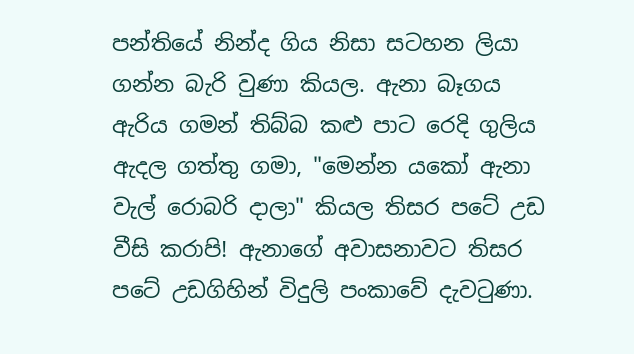පන්තියේ නින්ද ගිය නිසා සටහන ලියා ගන්න බැරි වුණා කියල. ඇනා බෑගය ඇරිය ගමන් තිබ්බ කළු පාට රෙදි ගුලිය ඇදල ගත්තු ගමා, "මෙන්න යකෝ ඇනා වැල් රොබරි දාලා" කියල තිසර පටේ උඩ වීසි කරාපි! ඇනාගේ අවාසනාවට තිසර පටේ උඩගිහින් විදුලි පංකාවේ දැවටුණා.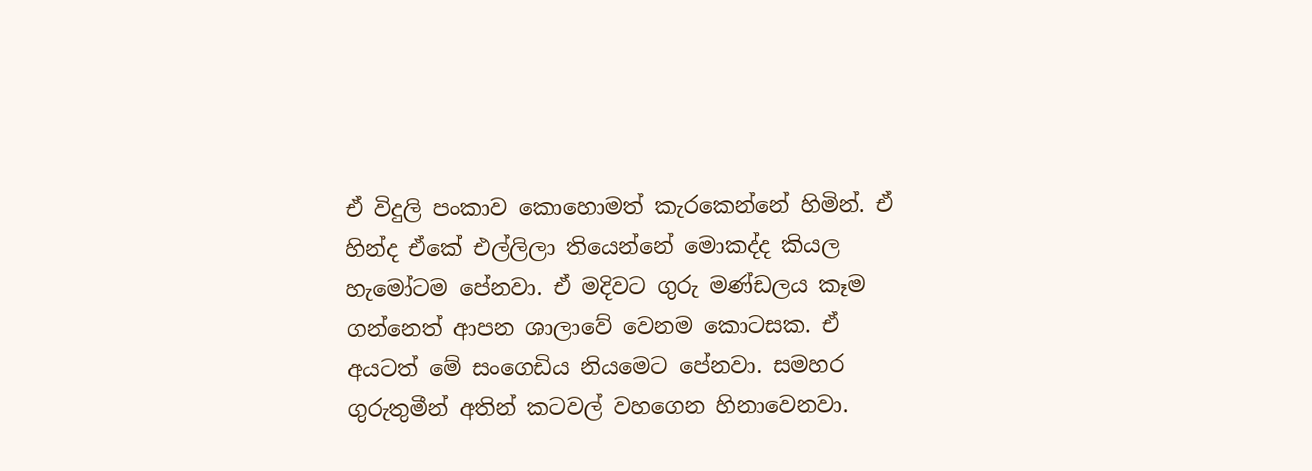ඒ විදුලි පංකාව කොහොමත් කැරකෙන්නේ හිමින්. ඒ හින්ද ඒකේ එල්ලිලා තියෙන්නේ මොකද්ද කියල හැමෝටම පේනවා. ඒ මදිවට ගුරු මණ්ඩලය කෑම ගන්නෙත් ආපන ශාලාවේ වෙනම කොටසක. ඒ අයටත් මේ සංගෙඩිය නියමෙට පේනවා. සමහර ගුරුතුමීන් අතින් කටවල් වහගෙන හිනාවෙනවා.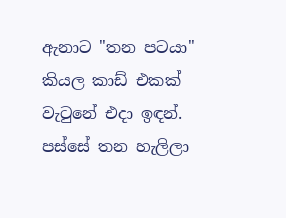ඇනාට "තන පටයා" කියල කාඩ් එකක් වැටුනේ එදා ඉඳන්. පස්සේ තන හැලිලා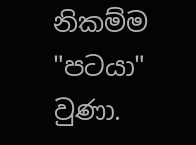නිකම්ම "පටයා" වුණා.